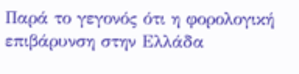Παρά το γεγονός ότι η φορολογική επιβάρυνση στην Ελλάδα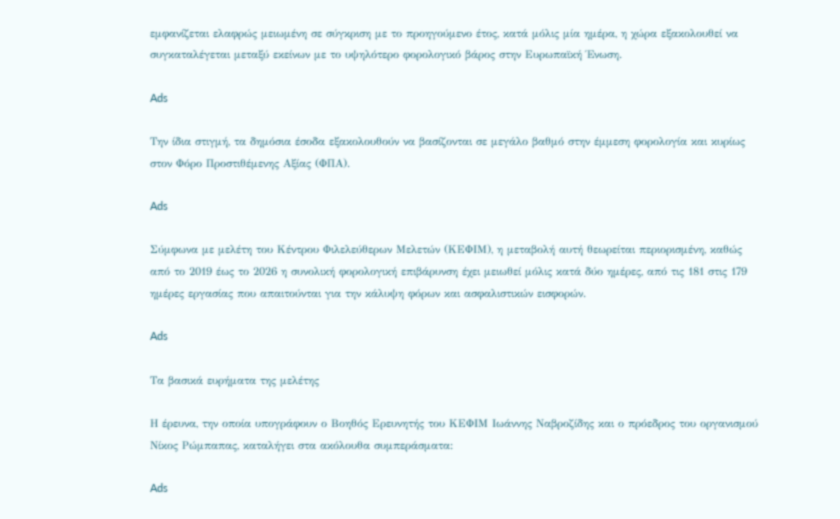εμφανίζεται ελαφρώς μειωμένη σε σύγκριση με το προηγούμενο έτος, κατά μόλις μία ημέρα, η χώρα εξακολουθεί να συγκαταλέγεται μεταξύ εκείνων με το υψηλότερο φορολογικό βάρος στην Ευρωπαϊκή Ένωση.

Ads

Την ίδια στιγμή, τα δημόσια έσοδα εξακολουθούν να βασίζονται σε μεγάλο βαθμό στην έμμεση φορολογία και κυρίως στον Φόρο Προστιθέμενης Αξίας (ΦΠΑ).

Ads

Σύμφωνα με μελέτη του Κέντρου Φιλελεύθερων Μελετών (ΚΕΦΙΜ), η μεταβολή αυτή θεωρείται περιορισμένη, καθώς από το 2019 έως το 2026 η συνολική φορολογική επιβάρυνση έχει μειωθεί μόλις κατά δύο ημέρες, από τις 181 στις 179 ημέρες εργασίας που απαιτούνται για την κάλυψη φόρων και ασφαλιστικών εισφορών.

Ads

Τα βασικά ευρήματα της μελέτης

Η έρευνα, την οποία υπογράφουν ο Βοηθός Ερευνητής του ΚΕΦΙΜ Ιωάννης Ναβροζίδης και ο πρόεδρος του οργανισμού Νίκος Ρώμπαπας, καταλήγει στα ακόλουθα συμπεράσματα:

Ads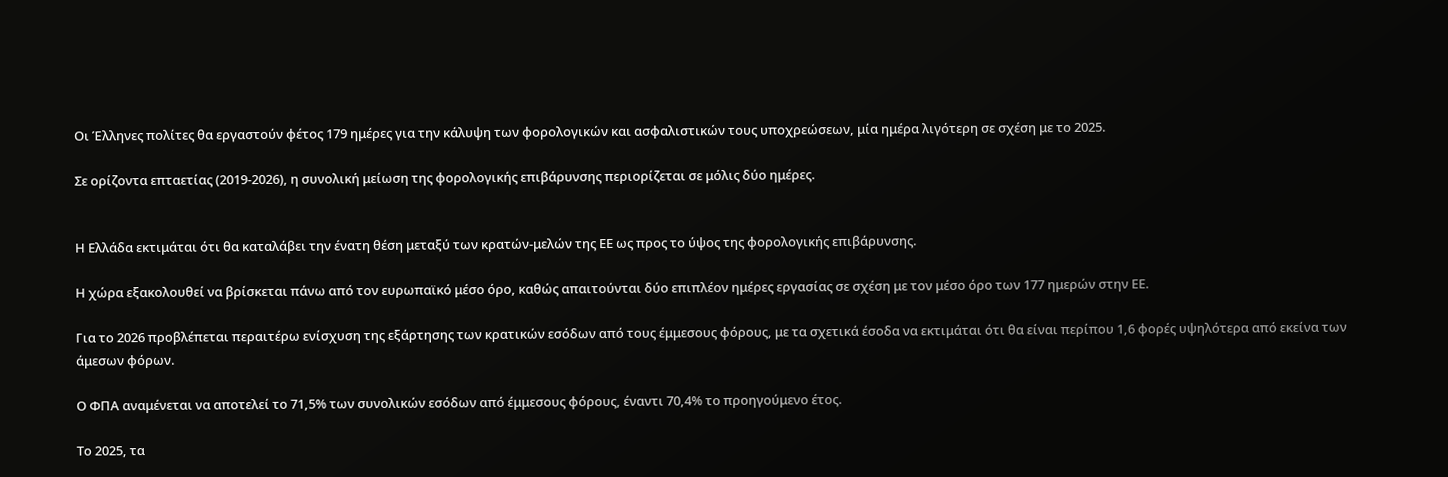Οι Έλληνες πολίτες θα εργαστούν φέτος 179 ημέρες για την κάλυψη των φορολογικών και ασφαλιστικών τους υποχρεώσεων, μία ημέρα λιγότερη σε σχέση με το 2025.

Σε ορίζοντα επταετίας (2019-2026), η συνολική μείωση της φορολογικής επιβάρυνσης περιορίζεται σε μόλις δύο ημέρες.


Η Ελλάδα εκτιμάται ότι θα καταλάβει την ένατη θέση μεταξύ των κρατών-μελών της ΕΕ ως προς το ύψος της φορολογικής επιβάρυνσης.

Η χώρα εξακολουθεί να βρίσκεται πάνω από τον ευρωπαϊκό μέσο όρο, καθώς απαιτούνται δύο επιπλέον ημέρες εργασίας σε σχέση με τον μέσο όρο των 177 ημερών στην ΕΕ.

Για το 2026 προβλέπεται περαιτέρω ενίσχυση της εξάρτησης των κρατικών εσόδων από τους έμμεσους φόρους, με τα σχετικά έσοδα να εκτιμάται ότι θα είναι περίπου 1,6 φορές υψηλότερα από εκείνα των άμεσων φόρων.

Ο ΦΠΑ αναμένεται να αποτελεί το 71,5% των συνολικών εσόδων από έμμεσους φόρους, έναντι 70,4% το προηγούμενο έτος.

Το 2025, τα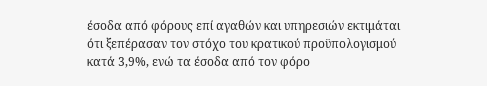έσοδα από φόρους επί αγαθών και υπηρεσιών εκτιμάται ότι ξεπέρασαν τον στόχο του κρατικού προϋπολογισμού κατά 3,9%, ενώ τα έσοδα από τον φόρο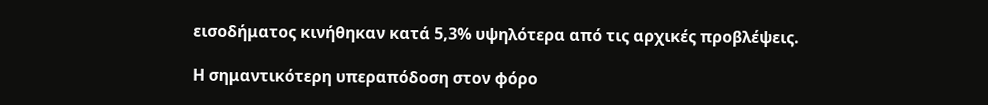εισοδήματος κινήθηκαν κατά 5,3% υψηλότερα από τις αρχικές προβλέψεις.

Η σημαντικότερη υπεραπόδοση στον φόρο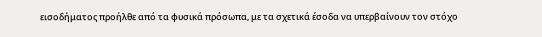εισοδήματος προήλθε από τα φυσικά πρόσωπα, με τα σχετικά έσοδα να υπερβαίνουν τον στόχο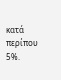κατά περίπου 5%.